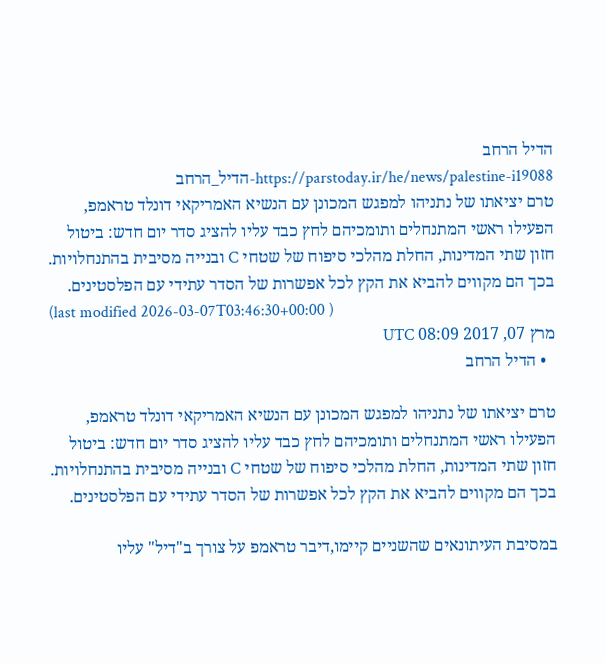הדיל הרחב
https://parstoday.ir/he/news/palestine-i19088-הדיל_הרחב
טרם יציאתו של נתניהו למפגש המכונן עם הנשיא האמריקאי דונלד טראמפ, הפעילו ראשי המתנחלים ותומכיהם לחץ כבד עליו להציג סדר יום חדש: ביטול חזון שתי המדינות, החלת מהלכי סיפוח של שטחי C ובנייה מסיבית בהתנחלויות. בכך הם מקווים להביא את הקץ לכל אפשרות של הסדר עתידי עם הפלסטינים.
(last modified 2026-03-07T03:46:30+00:00 )
מרץ 07, 2017 08:09 UTC
  • הדיל הרחב

טרם יציאתו של נתניהו למפגש המכונן עם הנשיא האמריקאי דונלד טראמפ, הפעילו ראשי המתנחלים ותומכיהם לחץ כבד עליו להציג סדר יום חדש: ביטול חזון שתי המדינות, החלת מהלכי סיפוח של שטחי C ובנייה מסיבית בהתנחלויות. בכך הם מקווים להביא את הקץ לכל אפשרות של הסדר עתידי עם הפלסטינים.

במסיבת העיתונאים שהשניים קיימו,דיבר טראמפ על צורך ב"דיל" עליו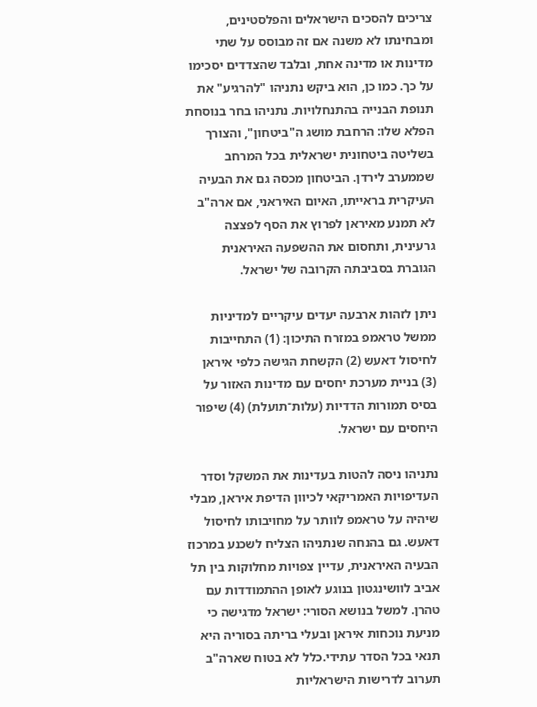צריכים להסכים הישראלים והפלסטינים, ומבחינתו לא משנה אם זה מבוסס על שתי מדינות או מדינה אחת, ובלבד שהצדדים יסכימו על כך. כמו כן, הוא ביקש נתניהו "להרגיע" את תנופת הבנייה בהתנחלויות. נתניהו בחר בנוסחת הפלא שלו: הרחבת מושג ה"ביטחון", והצורך בשליטה ביטחונית ישראלית בכל המרחב שממערב לירדן. הביטחון מכסה גם את הבעיה העיקרית בראייתו, האיום האיראני, אם ארה"ב לא תמנע מאיראן לפרוץ את הסף לפצצה גרעינית, ותחסום את ההשפעה האיראנית הגוברת בסביבתה הקרובה של ישראל.

ניתן לזהות ארבעה יעדים עיקריים למדיניות ממשל טראמפ במזרח התיכון: (1) התחייבות לחיסול דאעש (2) הקשחת הגישה כלפי איראן (3) בניית מערכת יחסים עם מדינות האזור על בסיס תמורות הדדיות (עלות־תועלת) (4) שיפור היחסים עם ישראל.

נתניהו ניסה להטות בעדינות את המשקל וסדר העדיפויות האמריקאי לכיוון הדיפת איראן, מבלי שיהיה על טראמפ לוותר על מחויבותו לחיסול דאעש. גם בהנחה שנתניהו הצליח לשכנע במרכוז הבעיה האיראנית, עדיין צפויות מחלוקות בין תל אביב לוושינגטון בנוגע לאופן ההתמודדות עם טהרן. למשל בנושא הסורי: ישראל מדגישה כי מניעת נוכחות איראן ובעלי בריתה בסוריה היא תנאי בכל הסדר עתידי.כלל לא בטוח שארה"ב תערוב לדרישות הישראליות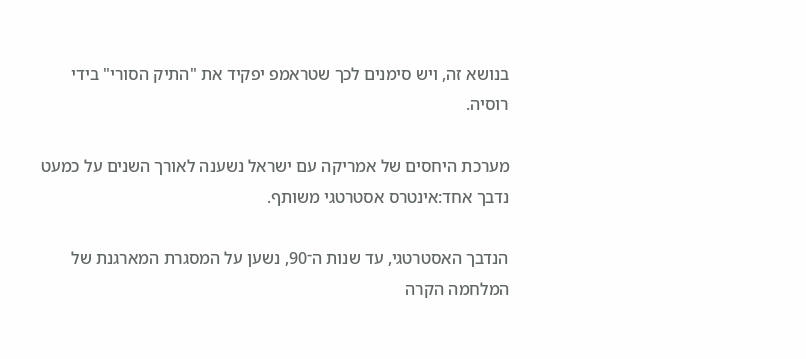בנושא זה, ויש סימנים לכך שטראמפ יפקיד את "התיק הסורי" בידי רוסיה.

מערכת היחסים של אמריקה עם ישראל נשענה לאורך השנים על כמעט נדבך אחד:אינטרס אסטרטגי משותף.

הנדבך האסטרטגי, עד שנות ה־90, נשען על המסגרת המארגנת של המלחמה הקרה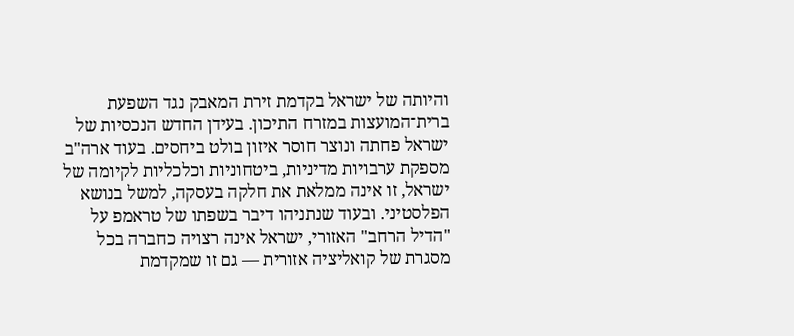והיותה של ישראל בקדמת זירת המאבק נגד השפעת ברית־המועצות במזרח התיכון. בעידן החדש הנכסיות של ישראל פחתה ונוצר חוסר איזון בולט ביחסים. בעוד ארה"ב מספקת ערבויות מדיניות, ביטחוניות וכלכליות לקיומה של ישראל, זו אינה ממלאת את חלקה בעסקה, למשל בנושא הפלסטיני. ובעוד שנתניהו דיבר בשפתו של טראמפ על "הדיל הרחב" האזורי, ישראל אינה רצויה כחברה בכל מסגרת של קואליציה אזורית — גם זו שמקדמת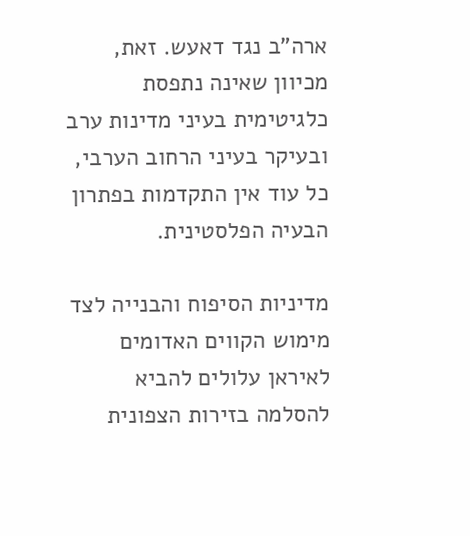ארה"ב נגד דאעש. זאת, מכיוון שאינה נתפסת כלגיטימית בעיני מדינות ערב ובעיקר בעיני הרחוב הערבי, כל עוד אין התקדמות בפתרון הבעיה הפלסטינית.

מדיניות הסיפוח והבנייה לצד מימוש הקווים האדומים לאיראן עלולים להביא להסלמה בזירות הצפונית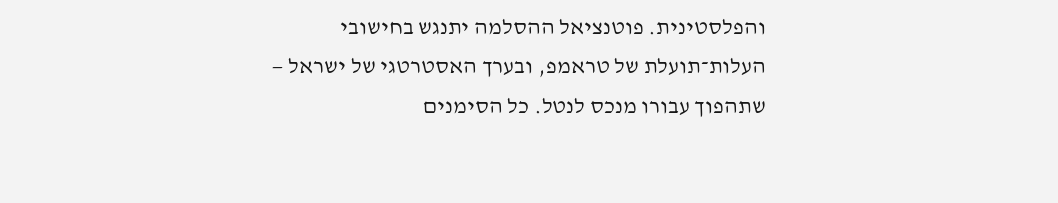והפלסטינית. פוטנציאל ההסלמה יתנגש בחישובי העלות־תועלת של טראמפ, ובערך האסטרטגי של ישראל — שתהפוך עבורו מנכס לנטל. כל הסימנים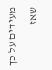מעידים על כך שאז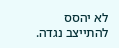לא יהסס להתייצב נגדה.